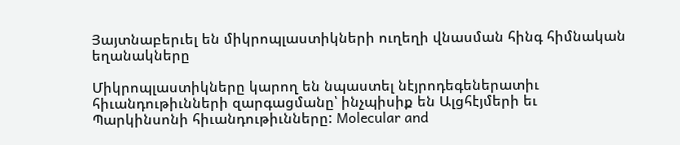Յայտնաբերւել են միկրոպլաստիկների ուղեղի վնասման հինգ հիմնական եղանակները

Միկրոպլաստիկները կարող են նպաստել նէյրոդեգեներատիւ հիւանդութիւնների զարգացմանը՝ ինչպիսիք են Ալցհէյմերի եւ Պարկինսոնի հիւանդութիւնները: Molecular and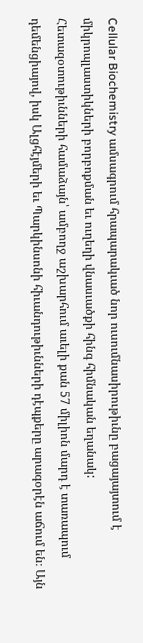Cellular Biochemistry ամսագրում հրապարակւած նոր ուսումնասիրութիւնը բացայայտում է միկրոպլաստիկների բորբոքման եւ ուղեղի վնասւածքի հինգ հիմնական եղանակ:
Հետազօտութիւնների համաձայն՝ ամբողջ աշխարհում աւելի քան 57 միլիոն մարդ է տառապում դեմենցիայով, իսկ Ալցհէյմերի եւ Պարկինսոնի հիւանդութիւնների դէպքերը արագօրէն աճում են։ Այն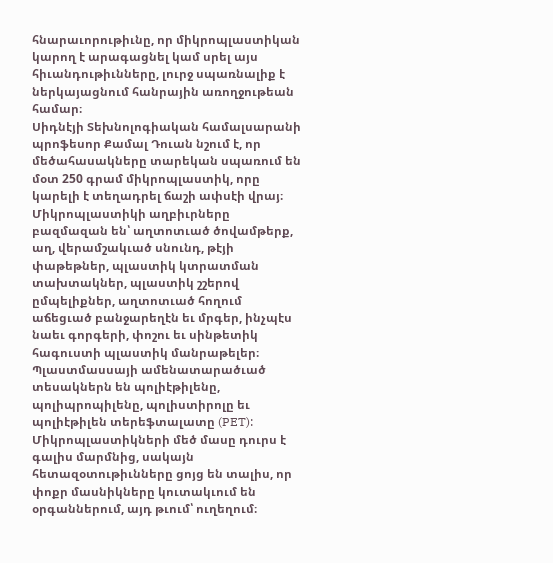հնարաւորութիւնը, որ միկրոպլաստիկան կարող է արագացնել կամ սրել այս հիւանդութիւնները, լուրջ սպառնալիք է ներկայացնում հանրային առողջութեան համար։
Սիդնէյի Տեխնոլոգիական համալսարանի պրոֆեսոր Քամալ Դուան նշում է, որ մեծահասակները տարեկան սպառում են մօտ 250 գրամ միկրոպլաստիկ, որը կարելի է տեղադրել ճաշի ափսէի վրայ։ Միկրոպլաստիկի աղբիւրները բազմազան են՝ աղտոտւած ծովամթերք, աղ, վերամշակւած սնունդ, թէյի փաթեթներ, պլաստիկ կտրատման տախտակներ, պլաստիկ շշերով ըմպելիքներ, աղտոտւած հողում աճեցւած բանջարեղէն եւ մրգեր, ինչպէս նաեւ գորգերի, փոշու եւ սինթետիկ հագուստի պլաստիկ մանրաթելեր։
Պլաստմասսայի ամենատարածւած տեսակներն են պոլիէթիլենը, պոլիպրոպիլենը, պոլիստիրոլը եւ պոլիէթիլեն տերեֆտալատը (PET):
Միկրոպլաստիկների մեծ մասը դուրս է գալիս մարմնից, սակայն հետազօտութիւնները ցոյց են տալիս, որ փոքր մասնիկները կուտակւում են օրգաններում, այդ թւում՝ ուղեղում։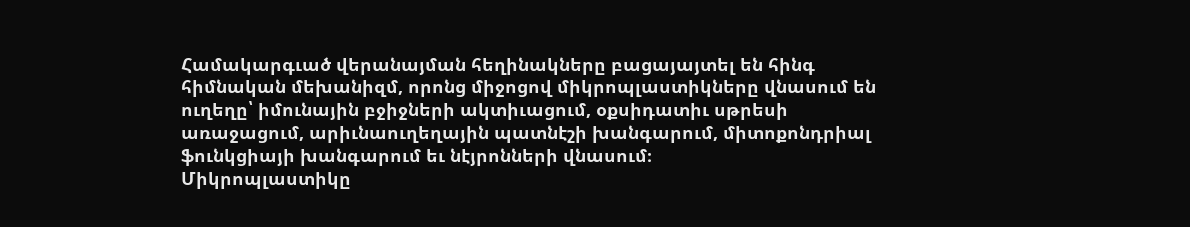Համակարգւած վերանայման հեղինակները բացայայտել են հինգ հիմնական մեխանիզմ, որոնց միջոցով միկրոպլաստիկները վնասում են ուղեղը՝ իմունային բջիջների ակտիւացում, օքսիդատիւ սթրեսի առաջացում, արիւնաուղեղային պատնէշի խանգարում, միտոքոնդրիալ ֆունկցիայի խանգարում եւ նէյրոնների վնասում։
Միկրոպլաստիկը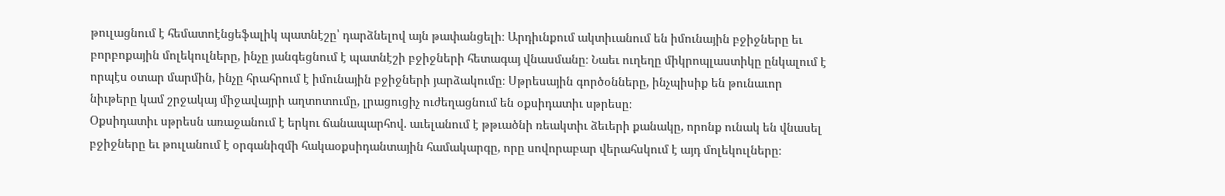թուլացնում է հեմատոէնցեֆալիկ պատնէշը՝ դարձնելով այն թափանցելի։ Արդիւնքում ակտիւանում են իմունային բջիջները եւ բորբոքային մոլեկուլները, ինչը յանգեցնում է պատնէշի բջիջների հետագայ վնասմանը։ Նաեւ ուղեղը միկրոպլաստիկը ընկալում է որպէս օտար մարմին, ինչը հրահրում է իմունային բջիջների յարձակումը։ Սթրեսային գործօնները, ինչպիսիք են թունաւոր նիւթերը կամ շրջակայ միջավայրի աղտոտումը, լրացուցիչ ուժեղացնում են օքսիդատիւ սթրեսը։
Օքսիդատիւ սթրեսն առաջանում է երկու ճանապարհով. աւելանում է թթւածնի ռեակտիւ ձեւերի քանակը, որոնք ունակ են վնասել բջիջները եւ թուլանում է օրգանիզմի հակաօքսիդանտային համակարգը, որը սովորաբար վերահսկում է այդ մոլեկուլները։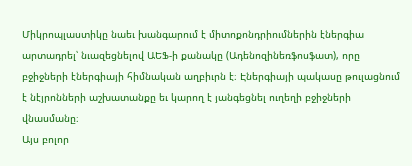Միկրոպլաստիկը նաեւ խանգարում է միտոքոնդրիումներին էներգիա արտադրել՝ նւազեցնելով ԱԵՖ-ի քանակը (Ադենոզինեռֆոսֆատ), որը բջիջների էներգիայի հիմնական աղբիւրն է։ Էներգիայի պակասը թուլացնում է նէյրոնների աշխատանքը եւ կարող է յանգեցնել ուղեղի բջիջների վնասմանը։
Այս բոլոր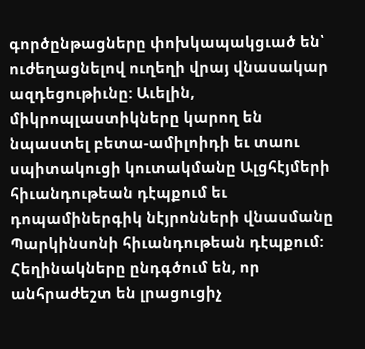գործընթացները փոխկապակցւած են՝ ուժեղացնելով ուղեղի վրայ վնասակար ազդեցութիւնը: Աւելին, միկրոպլաստիկները կարող են նպաստել բետա-ամիլոիդի եւ տաու սպիտակուցի կուտակմանը Ալցհէյմերի հիւանդութեան դէպքում եւ դոպամիներգիկ նէյրոնների վնասմանը Պարկինսոնի հիւանդութեան դէպքում:
Հեղինակները ընդգծում են, որ անհրաժեշտ են լրացուցիչ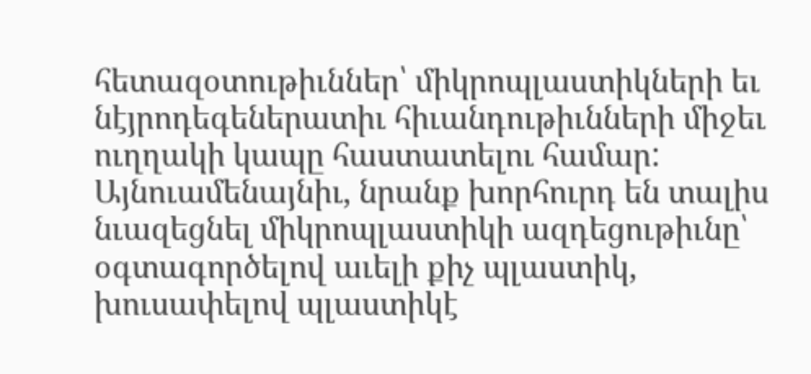հետազօտութիւններ՝ միկրոպլաստիկների եւ նէյրոդեգեներատիւ հիւանդութիւնների միջեւ ուղղակի կապը հաստատելու համար: Այնուամենայնիւ, նրանք խորհուրդ են տալիս նւազեցնել միկրոպլաստիկի ազդեցութիւնը՝ օգտագործելով աւելի քիչ պլաստիկ, խուսափելով պլաստիկէ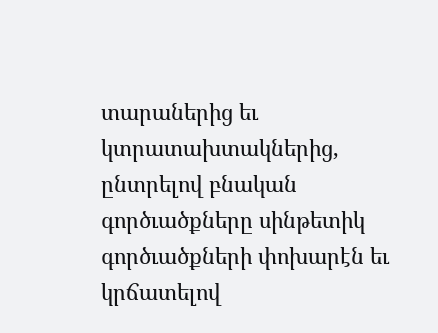տարաներից եւ կտրատախտակներից, ընտրելով բնական գործւածքները սինթետիկ գործւածքների փոխարէն եւ կրճատելով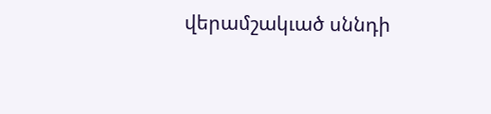վերամշակւած սննդի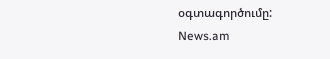օգտագործումը:
News.am